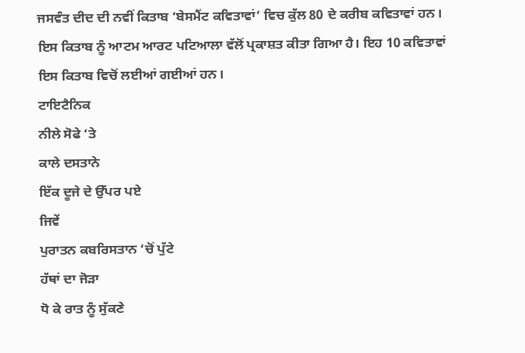ਜਸਵੰਤ ਦੀਦ ਦੀ ਨਵੀਂ ਕਿਤਾਬ ‘ਬੇਸਮੈਂਟ ਕਵਿਤਾਵਾਂ’ ਵਿਚ ਕੁੱਲ 80 ਦੇ ਕਰੀਬ ਕਵਿਤਾਵਾਂ ਹਨ। ਇਸ ਕਿਤਾਬ ਨੂੰ ਆਟਮ ਆਰਟ ਪਟਿਆਲਾ ਵੱਲੋਂ ਪ੍ਰਕਾਸ਼ਤ ਕੀਤਾ ਗਿਆ ਹੈ। ਇਹ 10 ਕਵਿਤਾਵਾਂ ਇਸ ਕਿਤਾਬ ਵਿਚੋਂ ਲਈਆਂ ਗਈਆਂ ਹਨ।
ਟਾਇਟੈਨਿਕ
ਨੀਲੇ ਸੋਫੇ ‘ਤੇ
ਕਾਲੇ ਦਸਤਾਨੇ
ਇੱਕ ਦੂਜੇ ਦੇ ਉੱਪਰ ਪਏ
ਜਿਵੇਂ
ਪੁਰਾਤਨ ਕਬਰਿਸਤਾਨ ‘ਚੋਂ ਪੁੱਟੇ
ਹੱਥਾਂ ਦਾ ਜੋੜਾ
ਧੋ ਕੇ ਰਾਤ ਨੂੰ ਸੁੱਕਣੇ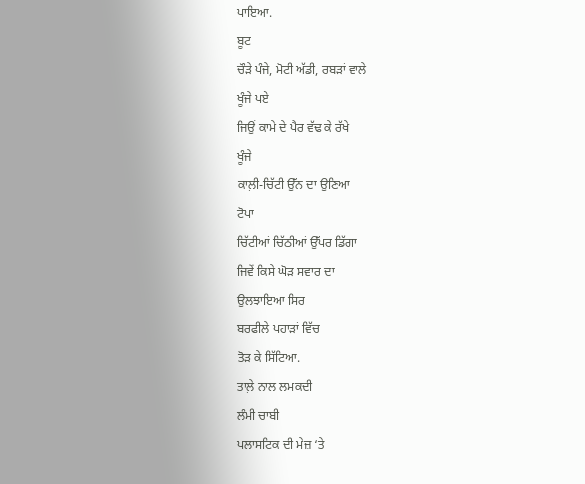ਪਾਇਆ.
ਬੂਟ
ਚੌੜੇ ਪੰਜੇ, ਮੋਟੀ ਅੱਡੀ, ਰਬੜਾਂ ਵਾਲੇ
ਖੂੰਜੇ ਪਏ
ਜਿਉਂ ਕਾਮੇ ਦੇ ਪੈਰ ਵੱਢ ਕੇ ਰੱਖੇ
ਖੂੰਜੇ
ਕਾਲ਼ੀ-ਚਿੱਟੀ ਉੱਨ ਦਾ ਉਣਿਆ
ਟੋਪਾ
ਚਿੱਟੀਆਂ ਚਿੱਠੀਆਂ ਉੱਪਰ ਡਿੱਗਾ
ਜਿਵੇਂ ਕਿਸੇ ਘੋੜ ਸਵਾਰ ਦਾ
ਉਲਝਾਇਆ ਸਿਰ
ਬਰਫੀਲੇ ਪਹਾੜਾਂ ਵਿੱਚ
ਤੋੜ ਕੇ ਸਿੱਟਿਆ.
ਤਾਲ਼ੇ ਨਾਲ ਲਮਕਦੀ
ਲੰਮੀ ਚਾਬੀ
ਪਲਾਸਟਿਕ ਦੀ ਮੇਜ਼ ‘ਤੇ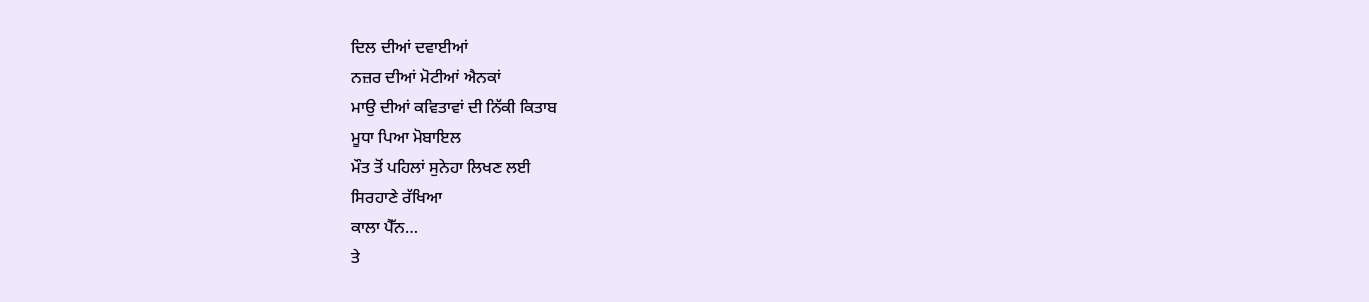ਦਿਲ ਦੀਆਂ ਦਵਾਈਆਂ
ਨਜ਼ਰ ਦੀਆਂ ਮੋਟੀਆਂ ਐਨਕਾਂ
ਮਾਉ ਦੀਆਂ ਕਵਿਤਾਵਾਂ ਦੀ ਨਿੱਕੀ ਕਿਤਾਬ
ਮੂਧਾ ਪਿਆ ਮੋਬਾਇਲ
ਮੌਤ ਤੋਂ ਪਹਿਲਾਂ ਸੁਨੇਹਾ ਲਿਖਣ ਲਈ
ਸਿਰਹਾਣੇ ਰੱਖਿਆ
ਕਾਲਾ ਪੈੱਨ…
ਤੇ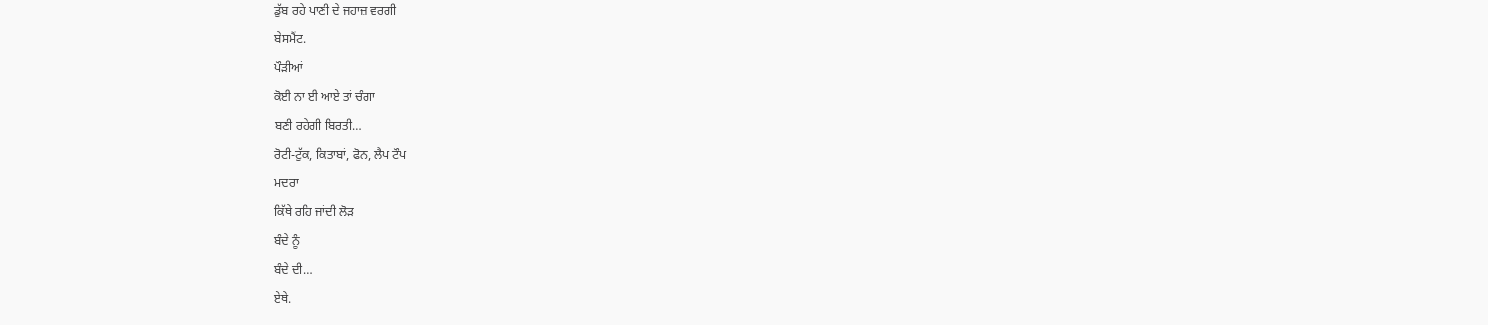ਡੁੱਬ ਰਹੇ ਪਾਣੀ ਦੇ ਜਹਾਜ਼ ਵਰਗੀ
ਬੇਸਮੈਂਟ.
ਪੌੜੀਆਂ
ਕੋਈ ਨਾ ਈ ਆਏ ਤਾਂ ਚੰਗਾ
ਬਣੀ ਰਹੇਗੀ ਬਿਰਤੀ…
ਰੋਟੀ-ਟੁੱਕ, ਕਿਤਾਬਾਂ, ਫੋਨ, ਲੈਪ ਟੌਪ
ਮਦਰਾ
ਕਿੱਥੇ ਰਹਿ ਜਾਂਦੀ ਲੋੜ
ਬੰਦੇ ਨੂੰ
ਬੰਦੇ ਦੀ…
ਏਥੇ.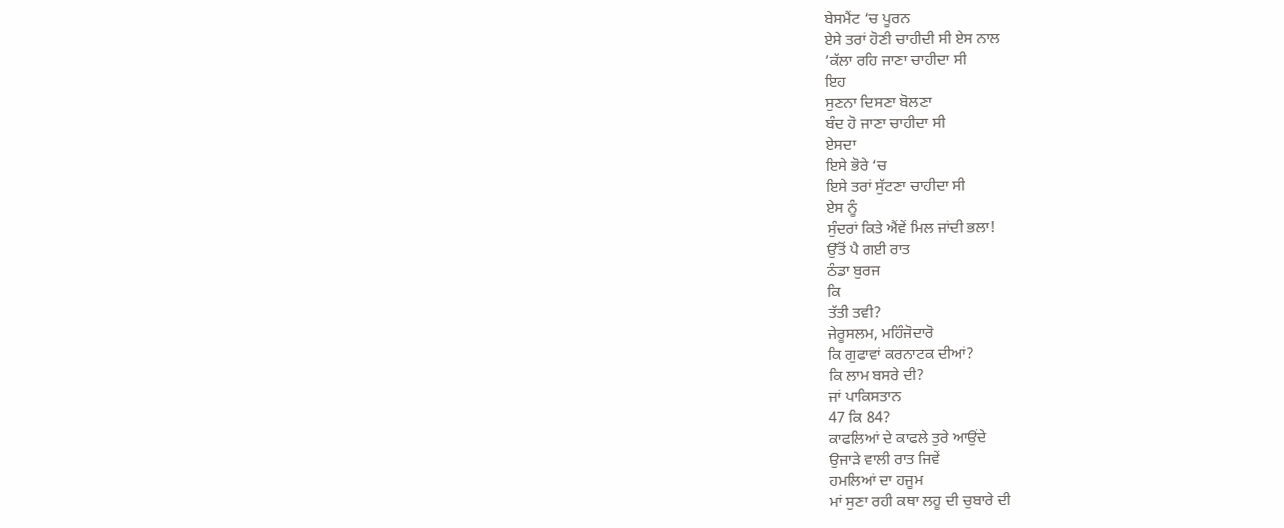ਬੇਸਮੈਂਟ ‘ਚ ਪੂਰਨ
ਏਸੇ ਤਰਾਂ ਹੋਣੀ ਚਾਹੀਦੀ ਸੀ ਏਸ ਨਾਲ
’ਕੱਲਾ ਰਹਿ ਜਾਣਾ ਚਾਹੀਦਾ ਸੀ
ਇਹ
ਸੁਣਨਾ ਦਿਸਣਾ ਬੋਲਣਾ
ਬੰਦ ਹੋ ਜਾਣਾ ਚਾਹੀਦਾ ਸੀ
ਏਸਦਾ
ਇਸੇ ਭੋਰੇ ‘ਚ
ਇਸੇ ਤਰਾਂ ਸੁੱਟਣਾ ਚਾਹੀਦਾ ਸੀ
ਏਸ ਨੂੰ
ਸੁੰਦਰਾਂ ਕਿਤੇ ਐਂਵੇਂ ਮਿਲ ਜਾਂਦੀ ਭਲਾ!
ਉੱਤੋਂ ਪੈ ਗਈ ਰਾਤ
ਠੰਡਾ ਬੁਰਜ
ਕਿ
ਤੱਤੀ ਤਵੀ?
ਜੇਰੂਸਲਮ, ਮਹਿੰਜੋਦਾਰੋ
ਕਿ ਗੁਫਾਵਾਂ ਕਰਨਾਟਕ ਦੀਆਂ?
ਕਿ ਲਾਮ ਬਸਰੇ ਦੀ?
ਜਾਂ ਪਾਕਿਸਤਾਨ
47 ਕਿ 84?
ਕਾਫਲਿਆਂ ਦੇ ਕਾਫਲੇ ਤੁਰੇ ਆਉਂਦੇ
ਉਜਾੜੇ ਵਾਲੀ ਰਾਤ ਜਿਵੇਂ
ਹਮਲਿਆਂ ਦਾ ਹਜੂਮ
ਮਾਂ ਸੁਣਾ ਰਹੀ ਕਥਾ ਲਹੂ ਦੀ ਚੁਬਾਰੇ ਦੀ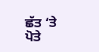ਛੱਤ ‘ਤੇ
ਪੋਤੇ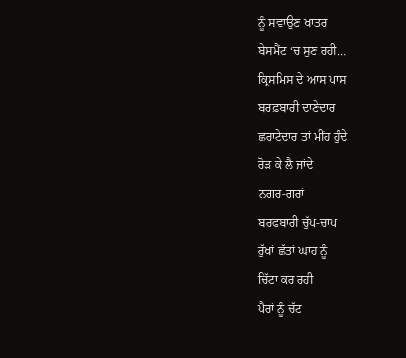ਨੂੰ ਸਵਾਉਣ ਖਾਤਰ
ਬੇਸਮੈਂਟ ‘ਚ ਸੁਣ ਰਹੀ…
ਕ੍ਰਿਸਮਿਸ ਦੇ ਆਸ ਪਾਸ
ਬਰਫ਼ਬਾਰੀ ਦਾਣੇਦਾਰ
ਛਰਾਟੇਦਾਰ ਤਾਂ ਮੀਂਹ ਹੁੰਦੇ
ਰੋੜ ਕੇ ਲੈ ਜਾਂਦੇ
ਨਗਰ-ਗਰਾਂ
ਬਰਫਬਾਰੀ ਚੁੱਪ-ਚਾਪ
ਰੁੱਖਾਂ ਛੱਤਾਂ ਘਾਹ ਨੂੰ
ਚਿੱਟਾ ਕਰ ਰਹੀ
ਪੈਰਾਂ ਨੂੰ ਚੱਟ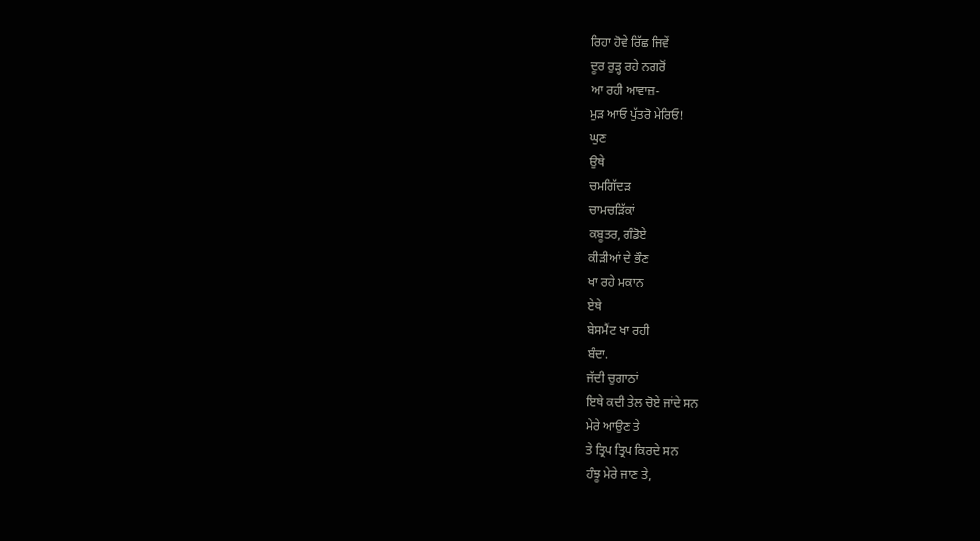ਰਿਹਾ ਹੋਵੇ ਰਿੱਛ ਜਿਵੇਂ
ਦੂਰ ਰੁੜ੍ਹ ਰਹੇ ਨਗਰੋਂ
ਆ ਰਹੀ ਆਵਾਜ਼-
ਮੁੜ ਆਓ ਪੁੱਤਰੋ ਮੇਰਿਓ!
ਘੁਣ
ਉਥੇ
ਚਮਗਿੱਦੜ
ਚਾਮਚੜਿੱਕਾਂ
ਕਬੂਤਰ, ਗੰਡੋਏ
ਕੀੜੀਆਂ ਦੇ ਭੌਣ
ਖਾ ਰਹੇ ਮਕਾਨ
ਏਥੇ
ਬੇਸਮੈਂਟ ਖਾ ਰਹੀ
ਬੰਦਾ.
ਜੱਦੀ ਚੁਗਾਠਾਂ
ਇਥੇ ਕਦੀ ਤੇਲ ਚੋਏ ਜਾਂਦੇ ਸਨ
ਮੇਰੇ ਆਉਣ ਤੇ
ਤੇ ਤ੍ਰਿਪ ਤ੍ਰਿਪ ਕਿਰਦੇ ਸਨ
ਹੰਝੂ ਮੇਰੇ ਜਾਣ ਤੇ,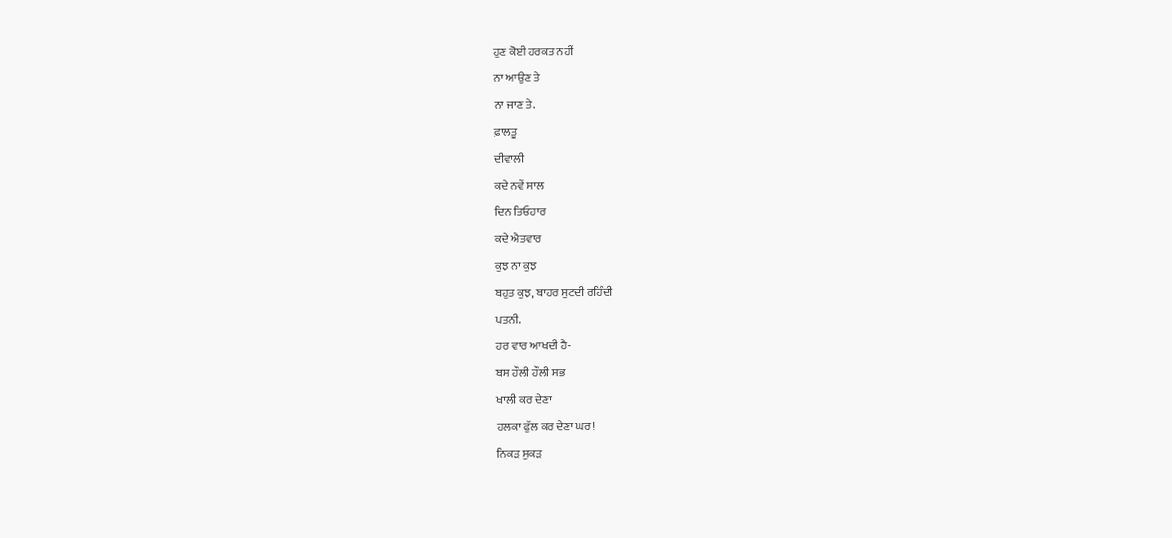ਹੁਣ ਕੋਈ ਹਰਕਤ ਨਹੀਂ
ਨਾ ਆਉਣ ਤੇ
ਨਾ ਜਾਣ ਤੇ.
ਫ਼ਾਲਤੂ
ਦੀਵਾਲੀ
ਕਦੇ ਨਵੇਂ ਸਾਲ
ਦਿਨ ਤਿਓਹਾਰ
ਕਦੇ ਐਤਵਾਰ
ਕੁਝ ਨਾ ਕੁਝ
ਬਹੁਤ ਕੁਝ, ਬਾਹਰ ਸੁਟਦੀ ਰਹਿੰਦੀ
ਪਤਨੀ.
ਹਰ ਵਾਰ ਆਖਦੀ ਹੈ-
ਬਸ ਹੌਲੀ ਹੌਲੀ ਸਭ
ਖਾਲੀ ਕਰ ਦੇਣਾ
ਹਲਕਾ ਫੁੱਲ ਕਰ ਦੇਣਾ ਘਰ!
ਨਿਕੜ ਸੁਕੜ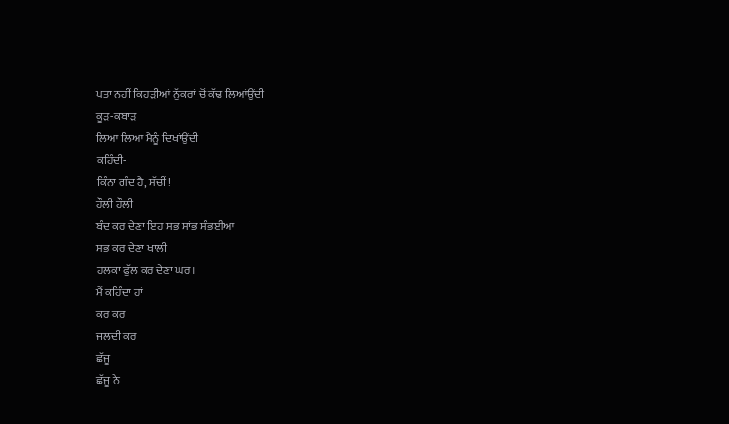ਪਤਾ ਨਹੀਂ ਕਿਹੜੀਆਂ ਨੁੱਕਰਾਂ ਚੋਂ ਕੱਢ ਲਿਆਂਉਂਦੀ
ਕੂੜ-ਕਬਾੜ
ਲਿਆ ਲਿਆ ਮੈਨੂੰ ਦਿਖਾਂਉਂਦੀ
ਕਹਿੰਦੀ-
ਕਿੰਨਾ ਗੰਦ ਹੈ, ਸੱਚੀਂ!
ਹੌਲੀ ਹੌਲੀ
ਬੰਦ ਕਰ ਦੇਣਾ ਇਹ ਸਭ ਸਾਂਭ ਸੰਭਈਆ
ਸਭ ਕਰ ਦੇਣਾ ਖਾਲੀ
ਹਲਕਾ ਫੁੱਲ ਕਰ ਦੇਣਾ ਘਰ।
ਮੈਂ ਕਹਿੰਦਾ ਹਾਂ
ਕਰ ਕਰ
ਜਲਦੀ ਕਰ
ਛੱਜੂ
ਛੱਜੂ ਨੇ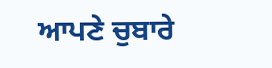ਆਪਣੇ ਚੁਬਾਰੇ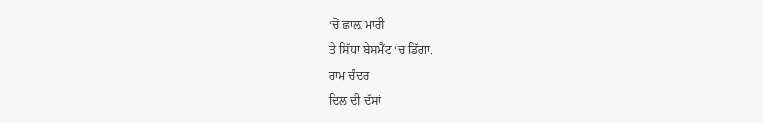‘ਚੋਂ ਛਾਲ਼ ਮਾਰੀ
ਤੇ ਸਿੱਧਾ ਬੇਸਮੈਂਟ ‘ਚ ਡਿੱਗਾ.
ਰਾਮ ਚੰਦਰ
ਦਿਲ ਦੀ ਦੱਸਾਂ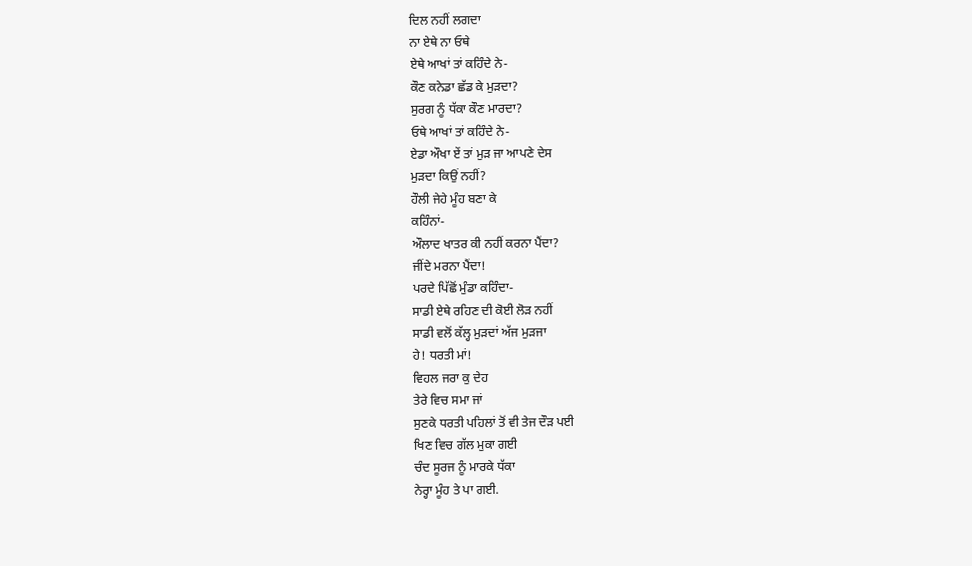ਦਿਲ ਨਹੀਂ ਲਗਦਾ
ਨਾ ਏਥੇ ਨਾ ਓਥੇ
ਏਥੇ ਆਖਾਂ ਤਾਂ ਕਹਿੰਦੇ ਨੇ-
ਕੌਣ ਕਨੇਡਾ ਛੱਡ ਕੇ ਮੁੜਦਾ?
ਸੁਰਗ ਨੂੰ ਧੱਕਾ ਕੌਣ ਮਾਰਦਾ?
ਓਥੇ ਆਖਾਂ ਤਾਂ ਕਹਿੰਦੇ ਨੇ-
ਏਡਾ ਔਖਾ ਏਂ ਤਾਂ ਮੁੜ ਜਾ ਆਪਣੇ ਦੇਸ
ਮੁੜਦਾ ਕਿਉਂ ਨਹੀਂ?
ਹੌਲੀ ਜੇਹੇ ਮੂੰਹ ਬਣਾ ਕੇ
ਕਹਿੰਨਾਂ-
ਔਲਾਦ ਖਾਤਰ ਕੀ ਨਹੀਂ ਕਰਨਾ ਪੈਂਦਾ?
ਜੀਂਦੇ ਮਰਨਾ ਪੈਂਦਾ!
ਪਰਦੇ ਪਿੱਛੋਂ ਮੁੰਡਾ ਕਹਿੰਦਾ-
ਸਾਡੀ ਏਥੇ ਰਹਿਣ ਦੀ ਕੋਈ ਲੋੜ ਨਹੀਂ
ਸਾਡੀ ਵਲੋਂ ਕੱਲ੍ਹ ਮੁੜਦਾਂ ਅੱਜ ਮੁੜਜਾ
ਹੇ! ਧਰਤੀ ਮਾਂ!
ਵਿਹਲ ਜਰਾ ਕੁ ਦੇਹ
ਤੇਰੇ ਵਿਚ ਸਮਾ ਜਾਂ
ਸੁਣਕੇ ਧਰਤੀ ਪਹਿਲਾਂ ਤੋਂ ਵੀ ਤੇਜ ਦੌੜ ਪਈ
ਖਿਣ ਵਿਚ ਗੱਲ ਮੁਕਾ ਗਈ
ਚੰਦ ਸੂਰਜ ਨੂੰ ਮਾਰਕੇ ਧੱਕਾ
ਨੇਰ੍ਹਾ ਮੂੰਹ ਤੇ ਪਾ ਗਈ.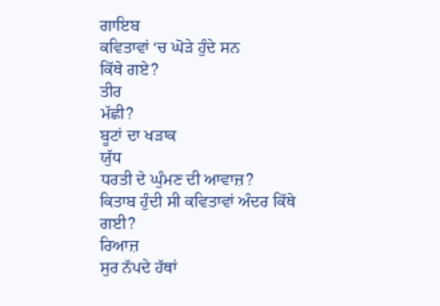ਗਾਇਬ
ਕਵਿਤਾਵਾਂ ‘ਚ ਘੋੜੇ ਹੁੰਦੇ ਸਨ
ਕਿੱਥੇ ਗਏ?
ਤੀਰ
ਮੱਛੀ?
ਬੂਟਾਂ ਦਾ ਖੜਾਕ
ਯੁੱਧ
ਧਰਤੀ ਦੇ ਘੁੰਮਣ ਦੀ ਆਵਾਜ਼?
ਕਿਤਾਬ ਹੁੰਦੀ ਸੀ ਕਵਿਤਾਵਾਂ ਅੰਦਰ ਕਿੱਥੇ ਗਈ?
ਰਿਆਜ਼
ਸੁਰ ਨੱਪਦੇ ਹੱਥਾਂ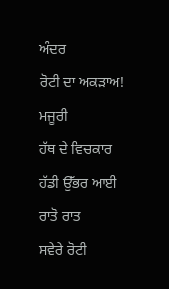ਅੰਦਰ
ਰੋਟੀ ਦਾ ਅਕੜਾਅ!
ਮਜੂਰੀ
ਹੱਥ ਦੇ ਵਿਚਕਾਰ
ਹੱਡੀ ਉੱਭਰ ਆਈ
ਰਾਤੋ ਰਾਤ
ਸਵੇਰੇ ਰੋਟੀ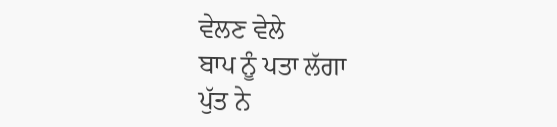ਵੇਲਣ ਵੇਲੇ
ਬਾਪ ਨੂੰ ਪਤਾ ਲੱਗਾ
ਪੁੱਤ ਨੇ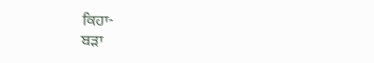ਕਿਹਾ-
ਬੜਾ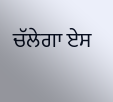ਚੱਲੇਗਾ ਏਸ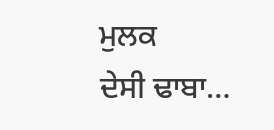ਮੁਲਕ
ਦੇਸੀ ਢਾਬਾ…